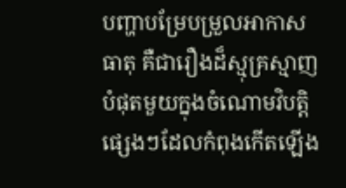បញ្ហាបម្រែបម្រួលអាកាសធាតុ គឺជារឿងដ៏ស្មុគ្រស្មាញបំផុតមួយក្នុងចំណោមវិបត្តិផ្សេងៗដែលកំពុងកើតឡើង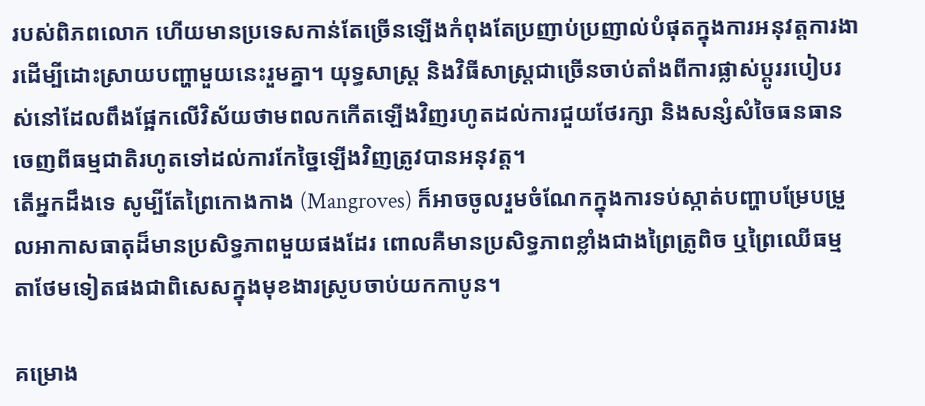របស់ពិភពលោក ហើយមានប្រទេសកាន់តែច្រើនឡើងកំពុងតែប្រញាប់ប្រញាល់បំផុតក្នុងការអនុវត្តការងារដើម្បីដោះស្រាយបញ្ហាមួយនេះរួមគ្នា។ យុទ្ធសាស្ត្រ និងវិធីសាស្ត្រជាច្រើនចាប់តាំងពីការផ្លាស់ប្តូររបៀបរស់នៅដែលពឹងផ្អែកលើវិស័យថាមពលកកើតឡើងវិញរហូតដល់ការជួយថែរក្សា និងសន្សំសំចៃធនធានចេញពីធម្មជាតិរហូតទៅដល់ការកែច្នៃឡើងវិញត្រូវបានអនុវត្ត។
តើអ្នកដឹងទេ សូម្បីតែព្រៃកោងកាង (Mangroves) ក៏អាចចូលរួមចំណែកក្នុងការទប់ស្កាត់បញ្ហាបម្រែបម្រួលអាកាសធាតុដ៏មានប្រសិទ្ធភាពមួយផងដែរ ពោលគឺមានប្រសិទ្ធភាពខ្លាំងជាងព្រៃត្រូពិច ឬព្រៃឈើធម្មតាថែមទៀតផងជាពិសេសក្នុងមុខងារស្រូបចាប់យកកាបូន។

គម្រោង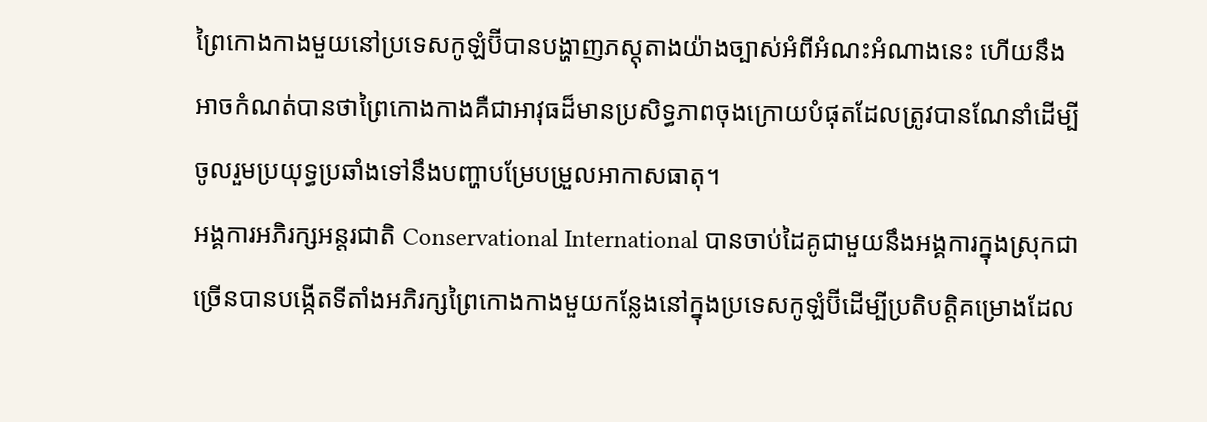ព្រៃកោងកាងមួយនៅប្រទេសកូឡំប៊ីបានបង្ហាញភស្តុតាងយ៉ាងច្បាស់អំពីអំណះអំណាងនេះ ហើយនឹងអាចកំណត់បានថាព្រៃកោងកាងគឺជាអាវុធដ៏មានប្រសិទ្ធភាពចុងក្រោយបំផុតដែលត្រូវបានណែនាំដើម្បីចូលរួមប្រយុទ្ធប្រឆាំងទៅនឹងបញ្ហាបម្រែបម្រួលអាកាសធាតុ។
អង្គការអភិរក្សអន្តរជាតិ Conservational International បានចាប់ដៃគូជាមួយនឹងអង្គការក្នុងស្រុកជាច្រើនបានបង្កើតទីតាំងអភិរក្សព្រៃកោងកាងមួយកន្លែងនៅក្នុងប្រទេសកូឡំប៊ីដើម្បីប្រតិបត្តិគម្រោងដែល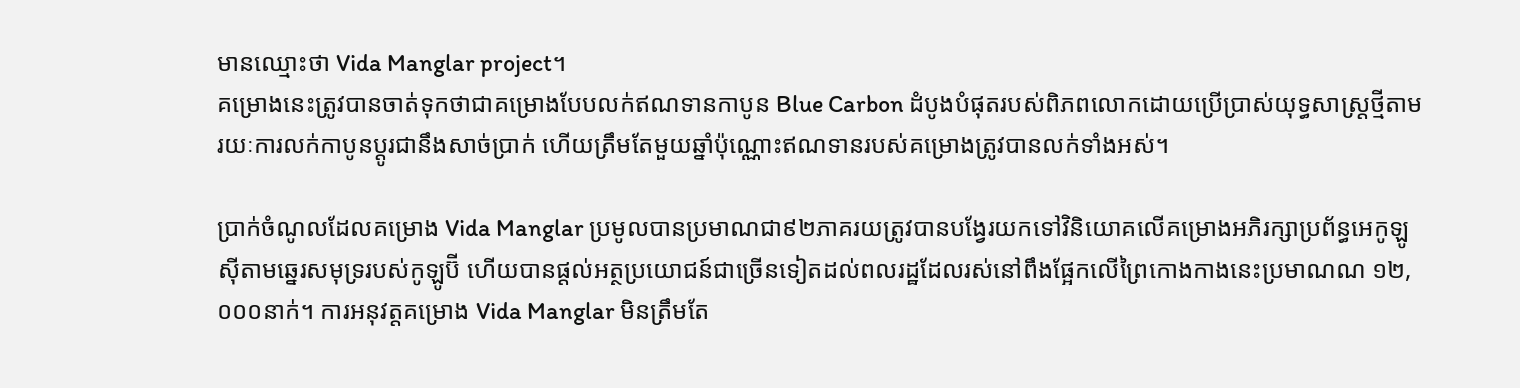មានឈ្មោះថា Vida Manglar project។
គម្រោងនេះត្រូវបានចាត់ទុកថាជាគម្រោងបែបលក់ឥណទានកាបូន Blue Carbon ដំបូងបំផុតរបស់ពិភពលោកដោយប្រើប្រាស់យុទ្ធសាស្ត្រថ្មីតាមរយៈការលក់កាបូនប្តូរជានឹងសាច់ប្រាក់ ហើយត្រឹមតែមួយឆ្នាំប៉ុណ្ណោះឥណទានរបស់គម្រោងត្រូវបានលក់ទាំងអស់។

ប្រាក់ចំណូលដែលគម្រោង Vida Manglar ប្រមូលបានប្រមាណជា៩២ភាគរយត្រូវបានបង្វែរយកទៅវិនិយោគលើគម្រោងអភិរក្សាប្រព័ន្ធអេកូឡូស៊ីតាមឆ្នេរសមុទ្ររបស់កូឡូប៊ី ហើយបានផ្តល់អត្ថប្រយោជន៍ជាច្រើនទៀតដល់ពលរដ្ឋដែលរស់នៅពឹងផ្អែកលើព្រៃកោងកាងនេះប្រមាណណ ១២,០០០នាក់។ ការអនុវត្តគម្រោង Vida Manglar មិនត្រឹមតែ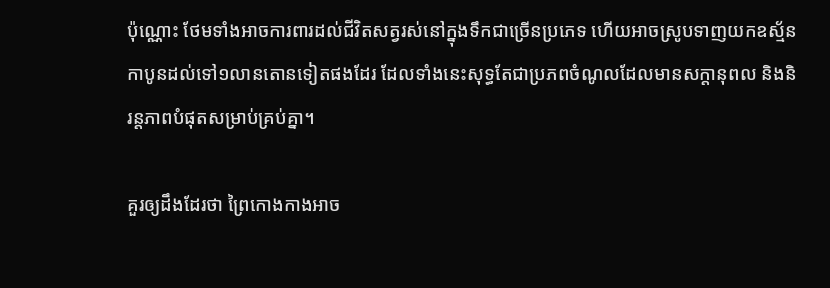ប៉ុណ្ណោះ ថែមទាំងអាចការពារដល់ជីវិតសត្វរស់នៅក្នុងទឹកជាច្រើនប្រភេទ ហើយអាចស្រូបទាញយកឧស្ម័នកាបូនដល់ទៅ១លានតោនទៀតផងដែរ ដែលទាំងនេះសុទ្ធតែជាប្រភពចំណូលដែលមានសក្តានុពល និងនិរន្តភាពបំផុតសម្រាប់គ្រប់គ្នា។

គួរឲ្យដឹងដែរថា ព្រៃកោងកាងអាច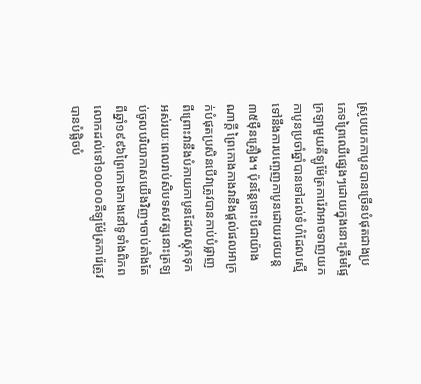ស្រូបយកកាបូនបានច្រើនបំផុតជាងប្រភេទព្រៃឈើផ្សេងៗដោយក្នុងនោះត្រឹមផ្ទៃក្រឡាមួយគីឡូម៉ែត្រការ៉េវាអាចទាញយកកាបូនប្រចាំឆ្នាំបានទៅដល់ទំហំដែលស្មើទៅនឹងការបញ្ចេញកាបូនដោយរថយន្ត៣៥ម៉ឺនគ្រឿង។ ប៉ុនន្តែទោះបីជាយ៉ាងណាក្តី ព្រៃកោងកាងវានឹងផ្តល់ផលអាក្រក់បំផុតប្រសិនបើវាត្រូវបានកាប់បំផ្លាញ ពីព្រោះវានឹងបំភាយកាបូនដែលស្តុកទុកអស់រយៈពេលរាប់សិបទសវត្សនោះត្រឡប់ចូលបរិយាកាសយើងវិញ។ចាប់តាំងតែពីឆ្នាំ១៩៩៦ព្រៃកោងកាងនៅទូទាំងពិភពលោកដល់ទៅ១០០០០គីឡូម៉ែត្រការ៉េត្រូវបានបំផ្លិចបំ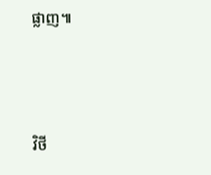ផ្លាញ៕




វិថី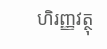ហិរញ្ញវត្ថុ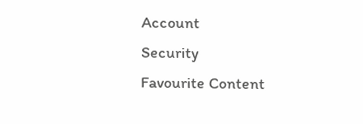Account
Security
Favourite Content